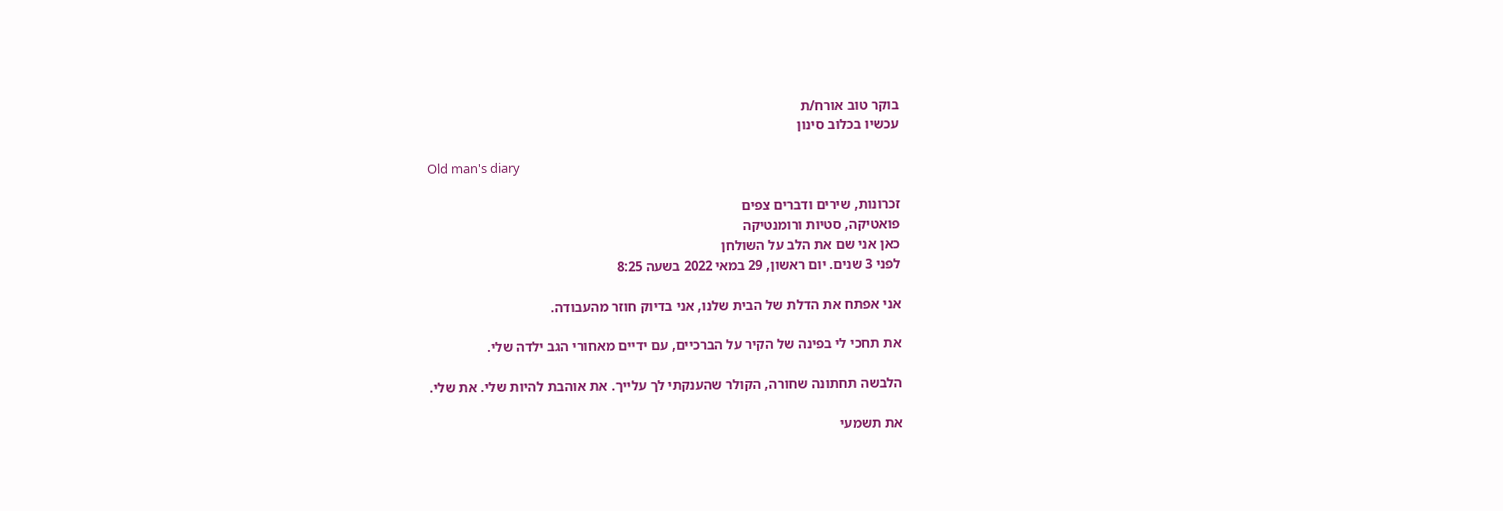בוקר טוב אורח/ת
עכשיו בכלוב סינון

Old man's diary

זכרונות, שירים ודברים צפים
פואטיקה, סטיות ורומנטיקה
כאן אני שם את הלב על השולחן
לפני 3 שנים. יום ראשון, 29 במאי 2022 בשעה 8:25

אני אפתח את הדלת של הבית שלנו, אני בדיוק חוזר מהעבודה.

את תחכי לי בפינה של הקיר על הברכיים, עם ידיים מאחורי הגב ילדה שלי.

הלבשה תחתונה שחורה, הקולר שהענקתי לך עלייך. את אוהבת להיות שלי. את שלי.

את תשמעי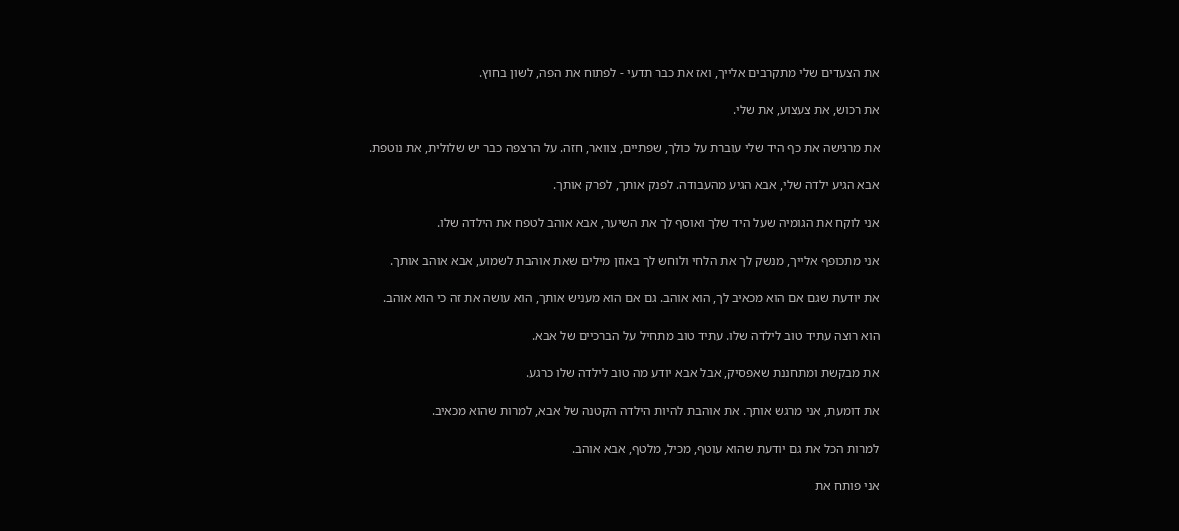את הצעדים שלי מתקרבים אלייך, ואז את כבר תדעי - לפתוח את הפה, לשון בחוץ.

את רכוש, את צעצוע, את שלי.

את מרגישה את כף היד שלי עוברת על כולך, שפתיים, צוואר, חזה. על הרצפה כבר יש שלולית, את נוטפת.

אבא הגיע ילדה שלי, אבא הגיע מהעבודה. לפנק אותך, לפרק אותך.

אני לוקח את הגומיה שעל היד שלך ואוסף לך את השיער, אבא אוהב לטפח את הילדה שלו.

אני מתכופף אלייך, מנשק לך את הלחי ולוחש לך באוזן מילים שאת אוהבת לשמוע, אבא אוהב אותך.

את יודעת שגם אם הוא מכאיב לך, הוא אוהב. גם אם הוא מעניש אותך, הוא עושה את זה כי הוא אוהב.

הוא רוצה עתיד טוב לילדה שלו. עתיד טוב מתחיל על הברכיים של אבא.

את מבקשת ומתחננת שאפסיק, אבל אבא יודע מה טוב לילדה שלו כרגע.

את דומעת, אני מרגש אותך. את אוהבת להיות הילדה הקטנה של אבא, למרות שהוא מכאיב.

למרות הכל את גם יודעת שהוא עוטף, מכיל, מלטף, אבא אוהב.

אני פותח את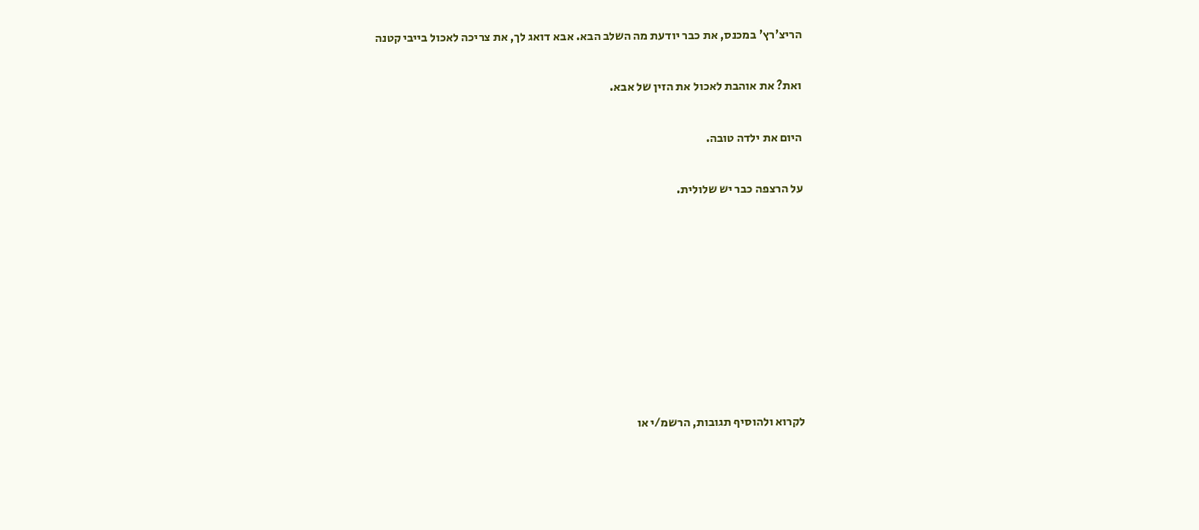הריצ'רץ' במכנס, את כבר יודעת מה השלב הבא. אבא דואג לך, את צריכה לאכול בייבי קטנה

ואת? את אוהבת לאכול את הזין של אבא.

היום את ילדה טובה.

על הרצפה כבר יש שלולית.








לקרוא ולהוסיף תגובות, הרשמ/י או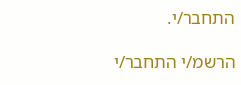התחבר/י.

הרשמ/י התחבר/י